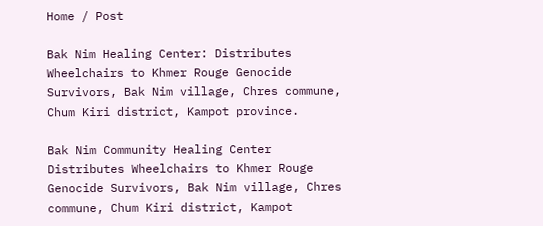Home / Post

Bak Nim Healing Center: Distributes Wheelchairs to Khmer Rouge Genocide Survivors, Bak Nim village, Chres commune, Chum Kiri district, Kampot province.

Bak Nim Community Healing Center Distributes Wheelchairs to Khmer Rouge Genocide Survivors, Bak Nim village, Chres commune, Chum Kiri district, Kampot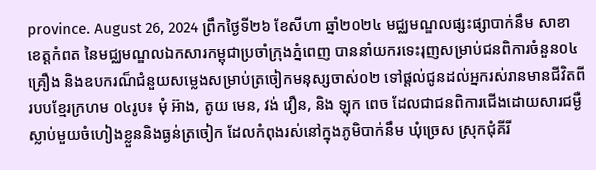province. August 26, 2024 ព្រឹកថ្ងៃទី២៦ ខែសីហា ឆ្នាំ២០២៤ មជ្ឈមណ្ឌលផ្សះផ្សាបាក់នឹម សាខាខេត្តកំពត នៃមជ្ឈមណ្ឌលឯកសារកម្ពុជាប្រចាំក្រុងភ្នំពេញ បាននាំយករទេះរុញសម្រាប់ជនពិការចំនួន០៤គ្រឿង និងឧបករណ៏ជំនួយសម្លេងសម្រាប់ត្រចៀកមនុស្សចាស់០២ ទៅផ្តល់ជូនដល់អ្នករស់រានមានជីវិតពីរបបខ្មែរក្រហម ០៤រូប៖ មុំ អ៊ាង, តូយ មេន, វង់ វឿន, និង ឡុក ពេច ដែលជាជនពិការជើងដោយសារជម្ងឺស្លាប់មួយចំហៀងខ្លួននិងធ្ងន់ត្រចៀក ដែលកំពុងរស់នៅក្នុងភូមិបាក់នឹម ឃុំច្រេស ស្រុកជុំគីរី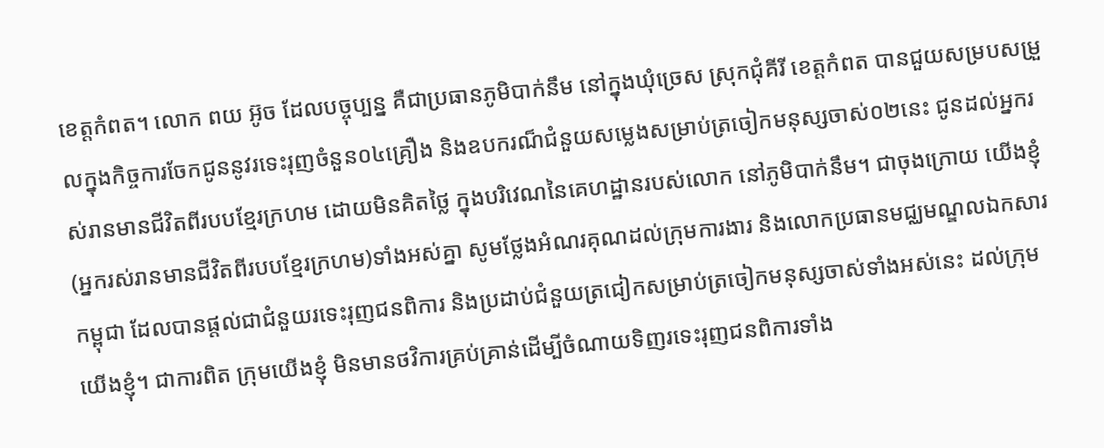ខេត្តកំពត។ លោក ពយ អ៊ូច ដែលបច្ចុប្បន្ន គឺជាប្រធានភូមិបាក់នឹម នៅក្នុងឃុំច្រេស ស្រុកជុំគីរី ខេត្តកំពត បានជួយសម្របសម្រួលក្នុងកិច្ចការចែកជូននូវរទេះរុញចំនួន០៤គ្រឿង និងឧបករណ៏ជំនួយសម្លេងសម្រាប់ត្រចៀកមនុស្សចាស់០២នេះ ជូនដល់អ្នករស់រានមានជីវិតពីរបបខ្មែរក្រហម ដោយមិនគិតថ្លៃ ក្នុងបរិវេណនៃគេហដ្ឋានរបស់លោក នៅភូមិបាក់នឹម។ ជាចុងក្រោយ យើងខ្ញុំ(អ្នករស់រានមានជីវិតពីរបបខ្មែរក្រហម)ទាំងអស់គ្នា សូមថ្លែងអំណរគុណដល់ក្រុមការងារ និងលោកប្រធានមជ្ឈមណ្ឌលឯកសារកម្ពុជា ដែលបានផ្តល់ជាជំនួយរទេះរុញជនពិការ និងប្រដាប់ជំនួយត្រជៀកសម្រាប់ត្រចៀកមនុស្សចាស់ទាំងអស់នេះ ដល់ក្រុមយើងខ្ញុំ។ ជាការពិត ក្រុមយើងខ្ញុំ មិនមានថវិការគ្រប់គ្រាន់ដើម្បីចំណាយទិញរទេះរុញជនពិការទាំង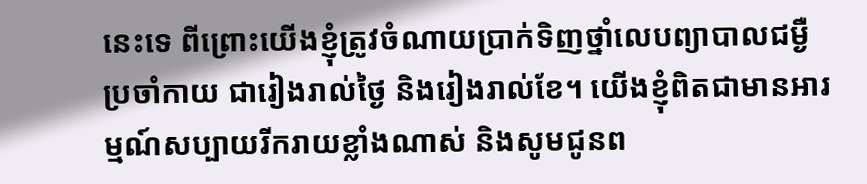នេះទេ ពីព្រោះយើងខ្ញុំត្រូវចំណាយប្រាក់ទិញថ្នាំលេបព្យាបាលជម្ងឺប្រចាំកាយ ជារៀងរាល់ថ្ងៃ និងរៀងរាល់ខែ។ យើងខ្ញុំពិតជាមានអារម្មណ៍សប្បាយរីករាយខ្លាំងណាស់ និងសូមជូនព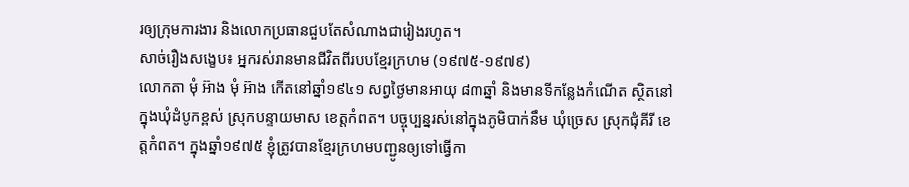រឲ្យក្រុមការងារ និងលោកប្រធានជួបតែសំណាងជារៀងរហូត។
សាច់រឿងសង្ខេប៖ អ្នករស់រានមានជីវិតពីរបបខ្មែរក្រហម (១៩៧៥-១៩៧៩)
លោកតា មុំ អ៊ាង មុំ អ៊ាង កើតនៅឆ្នាំ១៩៤១ សព្វថ្ងៃមានអាយុ ៨៣ឆ្នាំ និងមានទីកន្លែងកំណើត ស្ថិតនៅក្នុងឃុំដំបូកខ្ពស់ ស្រុកបន្ទាយមាស ខេត្តកំពត។ បច្ចុប្បន្នរស់នៅក្នុងភូមិបាក់នឹម ឃុំច្រេស ស្រុកជុំគីរី ខេត្តកំពត។ ក្នុងឆ្នាំ១៩៧៥ ខ្ញុំត្រូវបានខ្មែរក្រហមបញ្ជូនឲ្យទៅធ្វើកា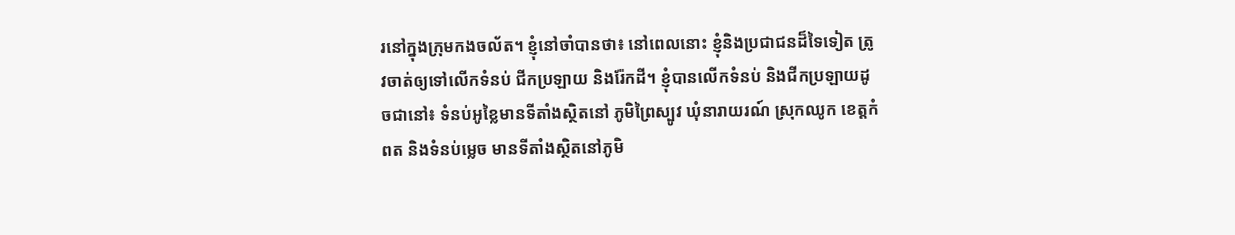រនៅក្នុងក្រុមកងចល័ត។ ខ្ញុំនៅចាំបានថា៖ នៅពេលនោះ ខ្ញុំនិងប្រជាជនដ៏ទៃទៀត ត្រូវចាត់ឲ្យទៅលើកទំនប់ ជីកប្រឡាយ និងរ៉ែកដី។ ខ្ញុំបានលើកទំនប់ និងជីកប្រឡាយដូចជានៅ៖ ទំនប់អូខ្លៃមានទីតាំងស្ថិតនៅ ភូមិព្រៃស្បូវ ឃុំនារាយរណ៍ ស្រុកឈូក ខេត្តកំពត និងទំនប់ម្លេច មានទីតាំងស្ថិតនៅភូមិ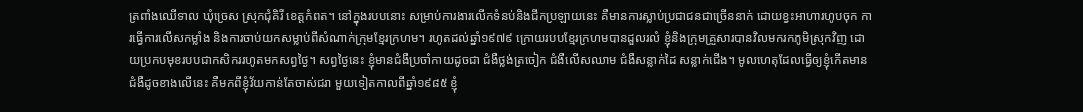ត្រពាំងឈើទាល ឃុំច្រេស ស្រុកជុំគិរី ខេត្តកំពត។ នៅក្នុងរបបនោះ សម្រាប់ការងារលើកទំនប់និងជីកប្រឡាយនេះ គឺមានការស្លាប់ប្រជាជនជាច្រើននាក់ ដោយខ្វះអាហារហូបចុក ការធ្វើការលើសកម្លាំង និងការចាប់យកសម្លាប់ពីសំណាក់ក្រុមខ្មែរក្រហម។ រហូតដល់ឆ្នាំ១៩៧៩ ក្រោយរបបខ្មែរក្រហមបានដួលរលំ ខ្ញុំនិងក្រុមគ្រួសារបានវិលមករកភូមិស្រុកវិញ ដោយប្រកបមុខរបបជាកសិកររហូតមកសព្វថ្ងៃ។ សព្វថ្ងៃនេះ ខ្ញុំមានជំងឺប្រចាំកាយដូចជា ជំងឺថ្លង់ត្រចៀក ជំងឺលើសឈាម ជំងឺសន្លាក់ដៃ សន្លាក់ជើង។ មូលហេតុដែលធ្វើឲ្យខ្ញុំកើតមានជំងឺដូចខាងលើនេះ គឺមកពីខ្ញុំវ័យកាន់តែចាស់ជរា មួយទៀតកាលពីឆ្នាំ១៩៨៥ ខ្ញុំ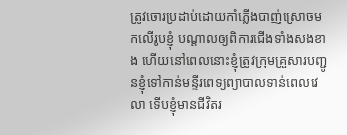ត្រូវចោរប្រដាប់ដោយកាំភ្លើងបាញ់ស្រោចមកលើរូបខ្ញុំ បណ្តាលឲ្យពិការជើងទាំងសងខាង ហើយនៅពេលនោះខ្ញុំត្រូវក្រុមគ្រួសារបញ្ជូនខ្ញុំទៅកាន់មន្ទីរពេទ្យព្យាបាលទាន់ពេលវេលា ទើបខ្ញុំមានជីវិតរ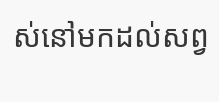ស់នៅមកដល់សព្វ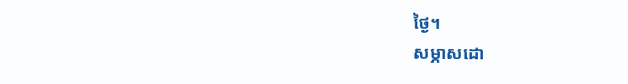ថ្ងៃ។
សម្ភាសដោ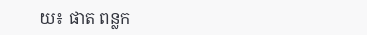យ៖ ផាត ពន្លក